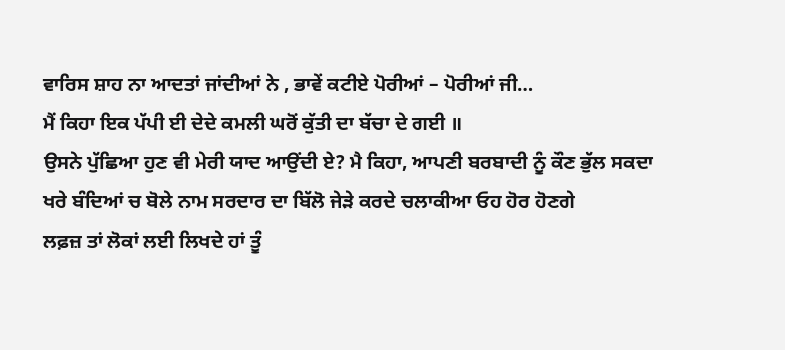ਵਾਰਿਸ ਸ਼ਾਹ ਨਾ ਆਦਤਾਂ ਜਾਂਦੀਆਂ ਨੇ , ਭਾਵੇਂ ਕਟੀਏ ਪੋਰੀਆਂ – ਪੋਰੀਆਂ ਜੀ…
ਮੈਂ ਕਿਹਾ ਇਕ ਪੱਪੀ ਈ ਦੇਦੇ ਕਮਲੀ ਘਰੋਂ ਕੁੱਤੀ ਦਾ ਬੱਚਾ ਦੇ ਗਈ ॥
ਉਸਨੇ ਪੁੱਛਿਆ ਹੁਣ ਵੀ ਮੇਰੀ ਯਾਦ ਆਉਂਦੀ ਏ? ਮੈ ਕਿਹਾ, ਆਪਣੀ ਬਰਬਾਦੀ ਨੂੰ ਕੌਣ ਭੁੱਲ ਸਕਦਾ
ਖਰੇ ਬੰਦਿਆਂ ਚ ਬੋਲੇ ਨਾਮ ਸਰਦਾਰ ਦਾ ਬਿੱਲੋ ਜੇੜੇ ਕਰਦੇ ਚਲਾਕੀਆ ਓਹ ਹੋਰ ਹੋਣਗੇ
ਲਫ਼ਜ਼ ਤਾਂ ਲੋਕਾਂ ਲਈ ਲਿਖਦੇ ਹਾਂ ਤੂੰ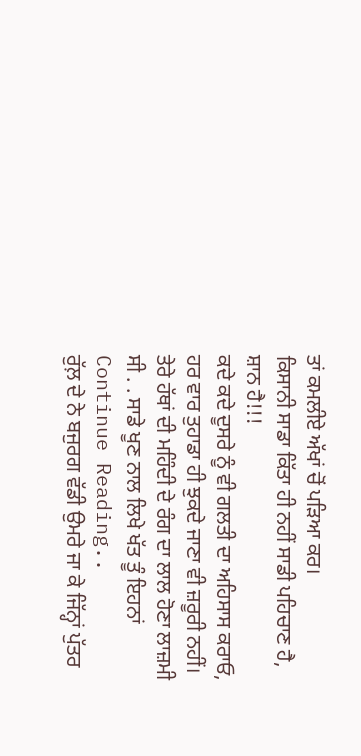ਤਾਂ ਕਮਲੀਏ ਅੱਖਾਂ ਚੋਂ ਪੜਿਆ ਕਰ।
ਕਿਸਾਨੀ ਸਾਡਾ ਕਿੱਤਾ ਹੀ ਨਹੀਂ ਸਾਡੀ ਪਹਿਚਾਣ ਹੈ, ਸ਼ਾਨ ਹੈ!!!
ਕਦੇ ਕਦੇ ਦੂਸਰੇ ਨੂੰ ਵੀ ਗਲਤੀ ਦਾ ਅਹਿਸਾਸ ਕਰਾਓ, ਹਰ ਵਾਰ ਤੁਹਾਡਾ ਹੀ ਝੁਕਦੇ ਜਾਣਾ ਵੀ ਜ਼ਰੂਰੀ ਨਹੀਂ।
ਤੇਰੇ ਹੱਥਾਂ ਦੀ ਮਹਿੰਦੀ ਦੇ ਰੰਗ ਦਾ ਲਾਲ ਹੋਣਾ ਲਾਜ਼ਮੀ ਸੀ . . ਸਾਡੇ ਖੂਣ ਨਾਲ ਲਿਖੇ ਖੱਤ ਤੂੰ ਇਹਨਾਂ Continue Reading..
ਰੁੱਲ਼ ਦੇ ਨੇ ਬਜੁਰਗ ਵੱਡੀ ਉਮਰੇ ਜਾ ਕੇ ਜਿੱਨ੍ਹਾਂ ਪੁੱਤਰ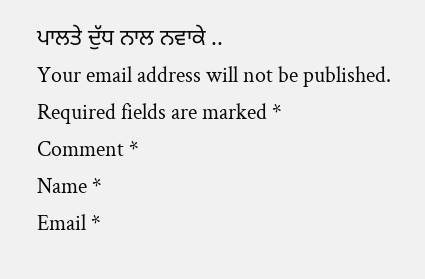ਪਾਲਤੇ ਦੁੱਧ ਨਾਲ ਨਵਾਕੇ ..
Your email address will not be published. Required fields are marked *
Comment *
Name *
Email *